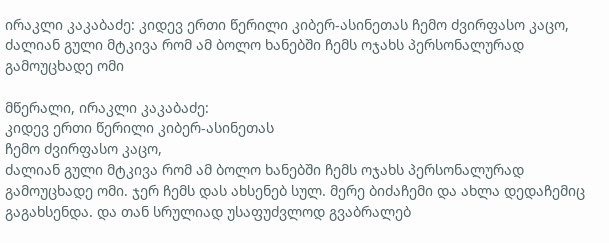ირაკლი კაკაბაძე: კიდევ ერთი წერილი კიბერ-ასინეთას ჩემო ძვირფასო კაცო, ძალიან გული მტკივა რომ ამ ბოლო ხანებში ჩემს ოჯახს პერსონალურად გამოუცხადე ომი

მწერალი, ირაკლი კაკაბაძე:
კიდევ ერთი წერილი კიბერ-ასინეთას
ჩემო ძვირფასო კაცო,
ძალიან გული მტკივა რომ ამ ბოლო ხანებში ჩემს ოჯახს პერსონალურად გამოუცხადე ომი. ჯერ ჩემს დას ახსენებ სულ. მერე ბიძაჩემი და ახლა დედაჩემიც გაგახსენდა. და თან სრულიად უსაფუძვლოდ გვაბრალებ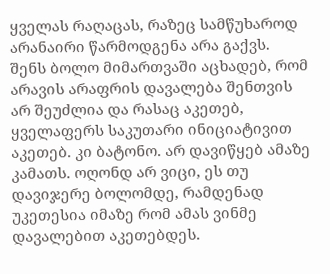ყველას რაღაცას, რაზეც სამწუხაროდ არანაირი წარმოდგენა არა გაქვს.
შენს ბოლო მიმართვაში აცხადებ, რომ არავის არაფრის დავალება შენთვის არ შეუძლია და რასაც აკეთებ, ყველაფერს საკუთარი ინიციატივით აკეთებ. კი ბატონო. არ დავიწყებ ამაზე კამათს. ოღონდ არ ვიცი, ეს თუ დავიჯერე ბოლომდე, რამდენად უკეთესია იმაზე რომ ამას ვინმე დავალებით აკეთებდეს.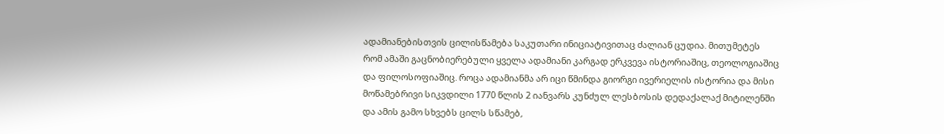ადამიანებისთვის ცილისწამება საკუთარი ინიციატივითაც ძალიან ცუდია. მითუმეტეს რომ ამაში გაცნობიერებული ყველა ადამიანი კარგად ერკვევა ისტორიაშიც, თეოლოგიაშიც და ფილოსოფიაშიც. როცა ადამიანმა არ იცი წმინდა გიორგი ივერიელის ისტორია და მისი მოწამებრივი სიკვდილი 1770 წლის 2 იანვარს კუნძულ ლესბოსის დედაქალაქ მიტილენში და ამის გამო სხვებს ცილს სწამებ,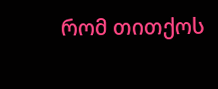რომ თითქოს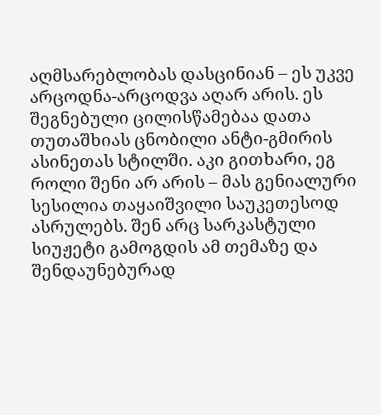აღმსარებლობას დასცინიან – ეს უკვე არცოდნა-არცოდვა აღარ არის. ეს შეგნებული ცილისწამებაა დათა თუთაშხიას ცნობილი ანტი-გმირის ასინეთას სტილში. აკი გითხარი, ეგ როლი შენი არ არის – მას გენიალური სესილია თაყაიშვილი საუკეთესოდ ასრულებს. შენ არც სარკასტული სიუჟეტი გამოგდის ამ თემაზე და შენდაუნებურად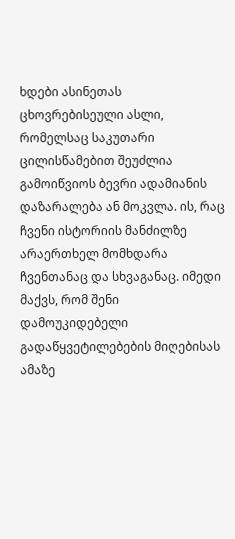ხდები ასინეთას ცხოვრებისეული ასლი, რომელსაც საკუთარი ცილისწამებით შეუძლია გამოიწვიოს ბევრი ადამიანის დაზარალება ან მოკვლა. ის, რაც ჩვენი ისტორიის მანძილზე არაერთხელ მომხდარა ჩვენთანაც და სხვაგანაც. იმედი მაქვს, რომ შენი დამოუკიდებელი გადაწყვეტილებების მიღებისას ამაზე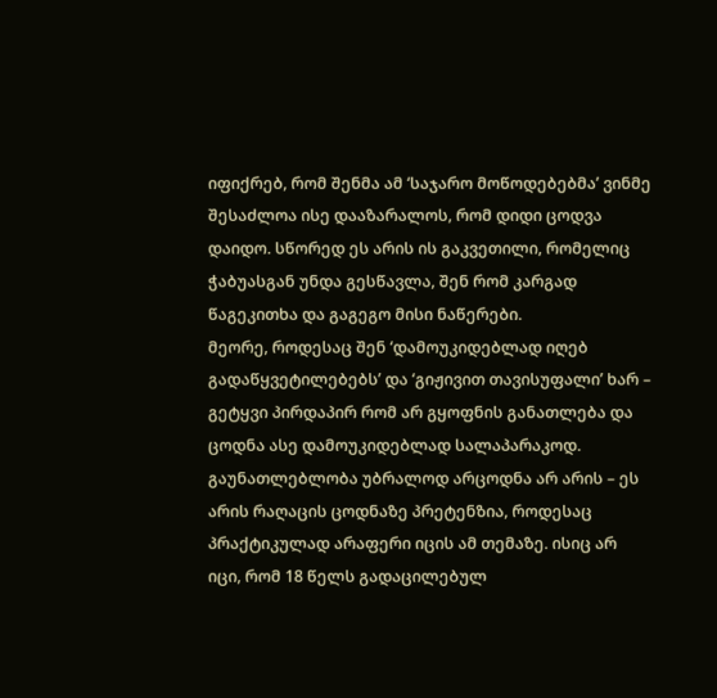იფიქრებ, რომ შენმა ამ ‘საჯარო მოწოდებებმა’ ვინმე შესაძლოა ისე დააზარალოს, რომ დიდი ცოდვა დაიდო. სწორედ ეს არის ის გაკვეთილი, რომელიც ჭაბუასგან უნდა გესწავლა, შენ რომ კარგად წაგეკითხა და გაგეგო მისი ნაწერები.
მეორე, როდესაც შენ ‘დამოუკიდებლად იღებ გადაწყვეტილებებს’ და ‘გიჟივით თავისუფალი’ ხარ – გეტყვი პირდაპირ რომ არ გყოფნის განათლება და ცოდნა ასე დამოუკიდებლად სალაპარაკოდ. გაუნათლებლობა უბრალოდ არცოდნა არ არის – ეს არის რაღაცის ცოდნაზე პრეტენზია, როდესაც პრაქტიკულად არაფერი იცის ამ თემაზე. ისიც არ იცი, რომ 18 წელს გადაცილებულ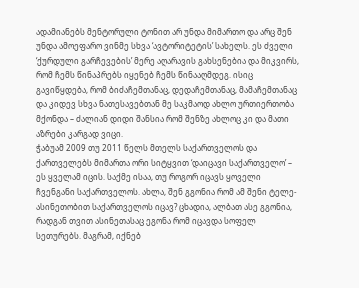ადამიანებს მენტორული ტონით არ უნდა მიმართო და არც შენ უნდა ამოეფარო ვინმე სხვა ‘ავტორიტეტის’ სახელს. ეს ძველი ‘ქურდული გარჩევების’ მერე აღარავის გახსენებია და მიკვირს, რომ ჩემს წინაპრებს იყენებ ჩემს წინააღმდეგ. ისიც გავიწყდება, რომ ბიძაჩემთანაც, დედაჩემთანაც, მამაჩემთანაც და კიდევ სხვა ნათესავებთან მე საკმაოდ ახლო ურთიერთობა მქონდა – ძალიან დიდი შანსია რომ შენზე ახლოც კი და მათი აზრები კარგად ვიცი.
ჭაბუამ 2009 თუ 2011 წელს მთელს საქართველოს და ქართველებს მიმართა ორი სიტყვით ‘დაიცავი საქართველო’ – ეს ყველამ იცის. საქმე ისაა, თუ როგორ იცავს ყოველი ჩვენგანი საქართველოს. ახლა, შენ გგონია რომ ამ შენი ტელე-ასინეთობით საქართველოს იცავ? ცხადია, ალბათ ასე გგონია, რადგან თვით ასინეთასაც ეგონა რომ იცავდა სოფელ სეთურებს. მაგრამ, იქნებ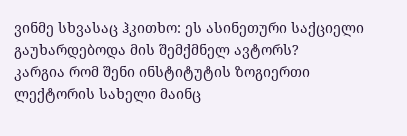ვინმე სხვასაც ჰკითხო: ეს ასინეთური საქციელი გაუხარდებოდა მის შემქმნელ ავტორს?
კარგია რომ შენი ინსტიტუტის ზოგიერთი ლექტორის სახელი მაინც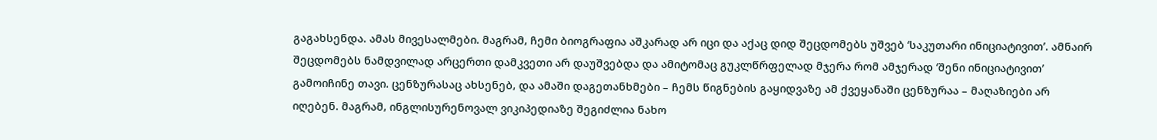გაგახსენდა. ამას მივესალმები. მაგრამ, ჩემი ბიოგრაფია აშკარად არ იცი და აქაც დიდ შეცდომებს უშვებ ‘საკუთარი ინიციატივით’. ამნაირ შეცდომებს ნამდვილად არცერთი დამკვეთი არ დაუშვებდა და ამიტომაც გუკლწრფელად მჯერა რომ ამჯერად ‘შენი ინიციატივით’ გამოიჩინე თავი. ცენზურასაც ახსენებ, და ამაში დაგეთანხმები – ჩემს წიგნების გაყიდვაზე ამ ქვეყანაში ცენზურაა – მაღაზიები არ იღებენ. მაგრამ, ინგლისურენოვალ ვიკიპედიაზე შეგიძლია ნახო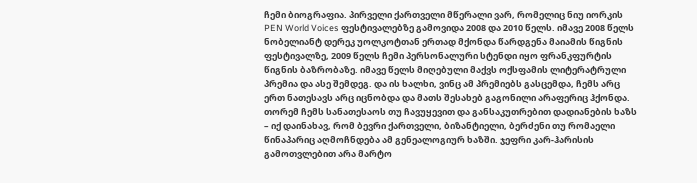ჩემი ბიოგრაფია. პირველი ქართველი მწერალი ვარ, რომელიც ნიუ იორკის PEN World Voices ფესტივალებზე გამოვიდა 2008 და 2010 წელს. იმავე 2008 წელს ნობელიანტ დერეკ უოლკოტთან ერთად მქონდა წარდგენა მაიამის წიგნის ფესტივალზე, 2009 წელს ჩემი პერსონალური სტენდი იყო ფრანკფურტის წიგნის ბაზრობაზე. იმავე წელს მიღებული მაქვს ოქსფამის ლიტერატრული პრემია და ასე შემდეგ. და ის ხალხი, ვინც ამ პრემიებს გასცემდა, ჩემს არც ერთ ნათესავს არც იცნობდა და მათს შესახებ გაგონილი არაფერიც ჰქონდა. თორემ ჩემს სანათესაოს თუ ჩავუყევით და განსაკუთრებით დადიანების ხაზს – იქ დაინახავ, რომ ბევრი ქართველი, ბიზანტიელი, ბერძენი თუ რომაელი წინაპარიც აღმოჩნდება ამ გენეალოგიურ ხაზში. ჯეფრი კარ-ჰარისის გამოთვლებით არა მარტო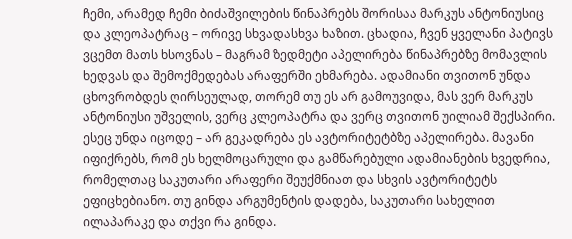ჩემი, არამედ ჩემი ბიძაშვილების წინაპრებს შორისაა მარკუს ანტონიუსიც და კლეოპატრაც – ორივე სხვადასხვა ხაზით. ცხადია, ჩვენ ყველანი პატივს ვცემთ მათს ხსოვნას – მაგრამ ზედმეტი აპელირება წინაპრებზე მომავლის ხედვას და შემოქმედებას არაფერში ეხმარება. ადამიანი თვითონ უნდა ცხოვრობდეს ღირსეულად, თორემ თუ ეს არ გამოუვიდა, მას ვერ მარკუს ანტონიუსი უშველის, ვერც კლეოპატრა და ვერც თვითონ უილიამ შექსპირი. ესეც უნდა იცოდე – არ გეკადრება ეს ავტორიტეტბზე აპელირება. მავანი იფიქრებს, რომ ეს ხელმოცარული და გამწარებული ადამიანების ხვედრია, რომელთაც საკუთარი არაფერი შეუქმნიათ და სხვის ავტორიტეტს ეფიცხებიანო. თუ გინდა არგუმენტის დადება, საკუთარი სახელით ილაპარაკე და თქვი რა გინდა.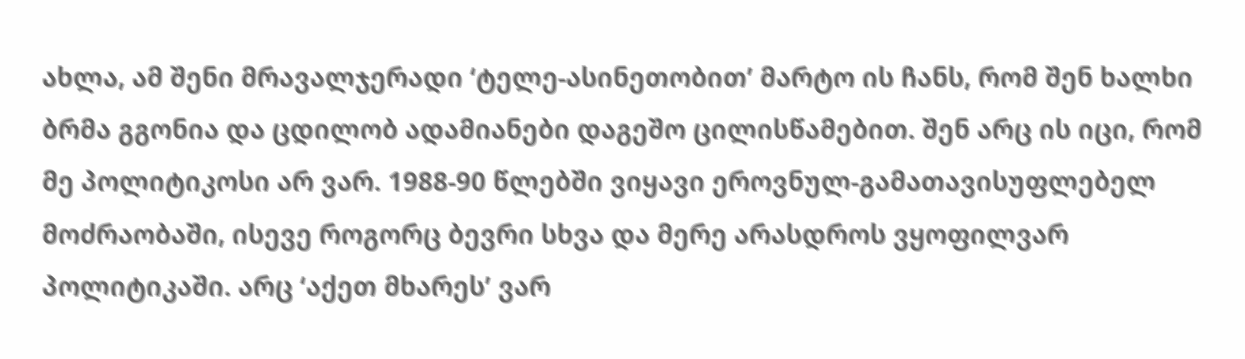ახლა, ამ შენი მრავალჯერადი ‘ტელე-ასინეთობით’ მარტო ის ჩანს, რომ შენ ხალხი ბრმა გგონია და ცდილობ ადამიანები დაგეშო ცილისწამებით. შენ არც ის იცი, რომ მე პოლიტიკოსი არ ვარ. 1988-90 წლებში ვიყავი ეროვნულ-გამათავისუფლებელ მოძრაობაში, ისევე როგორც ბევრი სხვა და მერე არასდროს ვყოფილვარ პოლიტიკაში. არც ‘აქეთ მხარეს’ ვარ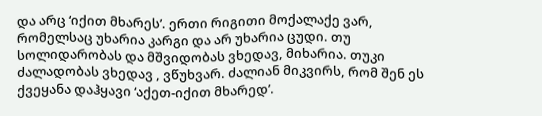და არც ‘იქით მხარეს’. ერთი რიგითი მოქალაქე ვარ, რომელსაც უხარია კარგი და არ უხარია ცუდი. თუ სოლიდარობას და მშვიდობას ვხედავ, მიხარია. თუკი ძალადობას ვხედავ , ვწუხვარ. ძალიან მიკვირს, რომ შენ ეს ქვეყანა დაჰყავი ‘აქეთ-იქით მხარედ’.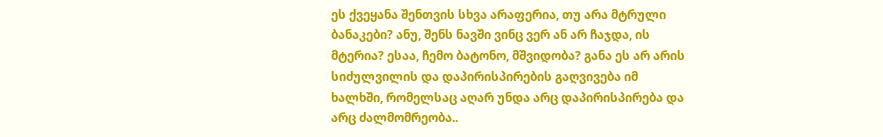ეს ქვეყანა შენთვის სხვა არაფერია, თუ არა მტრული ბანაკები? ანუ, შენს ნავში ვინც ვერ ან არ ჩაჯდა, ის მტერია? ესაა, ჩემო ბატონო, მშვიდობა? განა ეს არ არის სიძულვილის და დაპირისპირების გაღვივება იმ ხალხში, რომელსაც აღარ უნდა არც დაპირისპირება და არც ძალმომრეობა..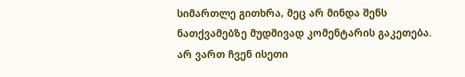სიმართლე გითხრა, მეც არ მინდა შენს ნათქვამებზე მუდმივად კომენტარის გაკეთება. არ ვართ ჩვენ ისეთი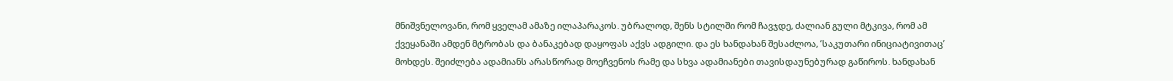მნიშვნელოვანი, რომ ყველამ ამაზე ილაპარაკოს. უბრალოდ, შენს სტილში რომ ჩავჯდე, ძალიან გული მტკივა, რომ ამ ქვეყანაში ამდენ მტრობას და ბანაკებად დაყოფას აქვს ადგილი. და ეს ხანდახან შესაძლოა, ‘საკუთარი ინიციატივითაც’ მოხდეს. შეიძლება ადამიანს არასწორად მოეჩვენოს რამე და სხვა ადამიანები თავისდაუნებურად გაწიროს. ხანდახან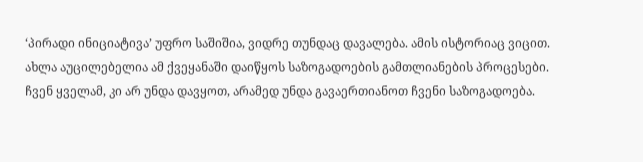‘პირადი ინიციატივა’ უფრო საშიშია, ვიდრე თუნდაც დავალება. ამის ისტორიაც ვიცით.
ახლა აუცილებელია ამ ქვეყანაში დაიწყოს საზოგადოების გამთლიანების პროცესები. ჩვენ ყველამ, კი არ უნდა დავყოთ, არამედ უნდა გავაერთიანოთ ჩვენი საზოგადოება.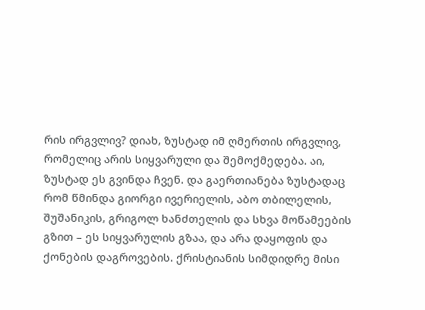რის ირგვლივ? დიახ, ზუსტად იმ ღმერთის ირგვლივ, რომელიც არის სიყვარული და შემოქმედება. აი, ზუსტად ეს გვინდა ჩვენ. და გაერთიანება ზუსტადაც რომ წმინდა გიორგი ივერიელის, აბო თბილელის, შუშანიკის, გრიგოლ ხანძთელის და სხვა მოწამეების გზით – ეს სიყვარულის გზაა, და არა დაყოფის და ქონების დაგროვების. ქრისტიანის სიმდიდრე მისი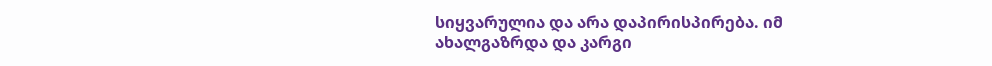სიყვარულია და არა დაპირისპირება. იმ ახალგაზრდა და კარგი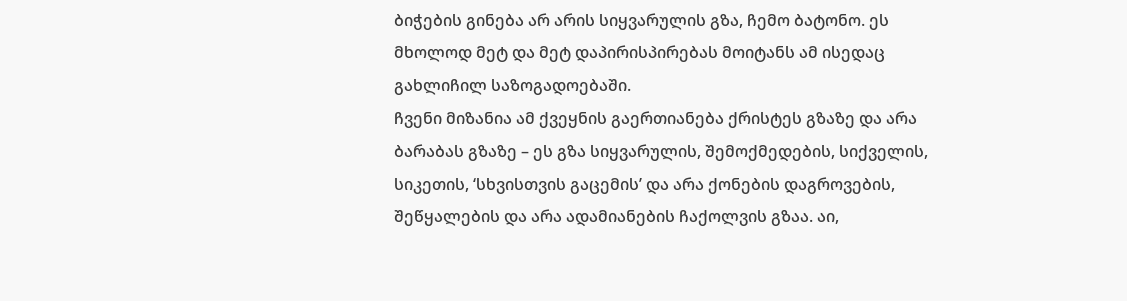ბიჭების გინება არ არის სიყვარულის გზა, ჩემო ბატონო. ეს მხოლოდ მეტ და მეტ დაპირისპირებას მოიტანს ამ ისედაც გახლიჩილ საზოგადოებაში.
ჩვენი მიზანია ამ ქვეყნის გაერთიანება ქრისტეს გზაზე და არა ბარაბას გზაზე – ეს გზა სიყვარულის, შემოქმედების, სიქველის, სიკეთის, ‘სხვისთვის გაცემის’ და არა ქონების დაგროვების, შეწყალების და არა ადამიანების ჩაქოლვის გზაა. აი,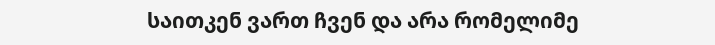საითკენ ვართ ჩვენ და არა რომელიმე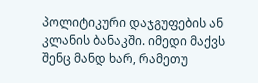პოლიტიკური დაჯგუფების ან კლანის ბანაკში. იმედი მაქვს შენც მანდ ხარ, რამეთუ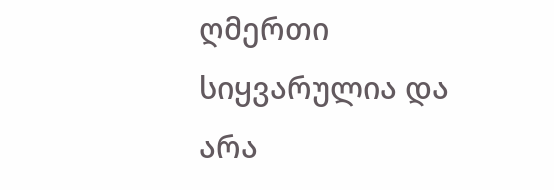ღმერთი სიყვარულია და არა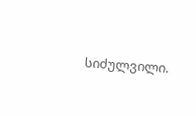სიძულვილი.